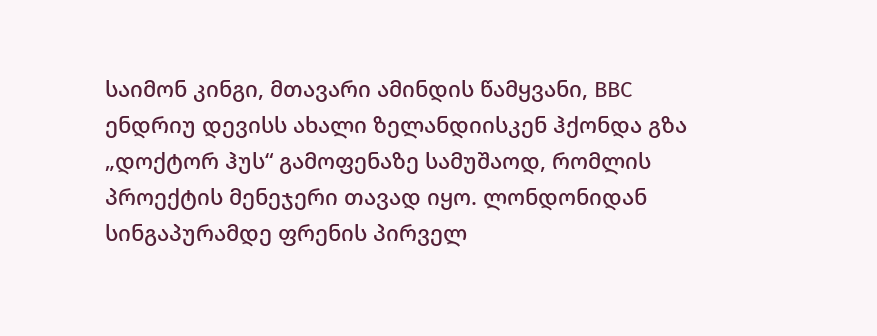საიმონ კინგი, მთავარი ამინდის წამყვანი, BBC
ენდრიუ დევისს ახალი ზელანდიისკენ ჰქონდა გზა „დოქტორ ჰუს“ გამოფენაზე სამუშაოდ, რომლის პროექტის მენეჯერი თავად იყო. ლონდონიდან სინგაპურამდე ფრენის პირველ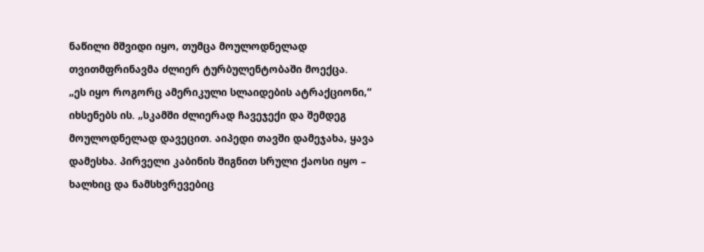ნაწილი მშვიდი იყო, თუმცა მოულოდნელად თვითმფრინავმა ძლიერ ტურბულენტობაში მოექცა.
„ეს იყო როგორც ამერიკული სლაიდების ატრაქციონი,“ იხსენებს ის. „სკამში ძლიერად ჩავეჯექი და შემდეგ მოულოდნელად დავეცით. აიპედი თავში დამეჯახა, ყავა დამესხა. პირველი კაბინის შიგნით სრული ქაოსი იყო – ხალხიც და ნამსხვრევებიც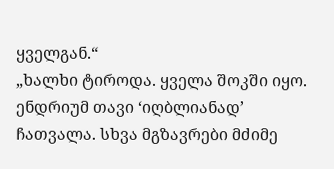ყველგან.“
„ხალხი ტიროდა. ყველა შოკში იყო.
ენდრიუმ თავი ‘იღბლიანად’ ჩათვალა. სხვა მგზავრები მძიმე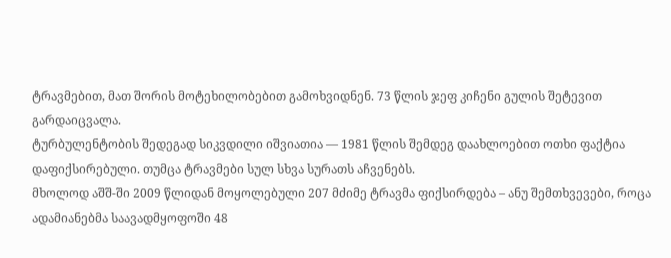ტრავმებით, მათ შორის მოტეხილობებით გამოხვიდნენ. 73 წლის ჯეფ კიჩენი გულის შეტევით გარდაიცვალა.
ტურბულენტობის შედეგად სიკვდილი იშვიათია — 1981 წლის შემდეგ დაახლოებით ოთხი ფაქტია დაფიქსირებული. თუმცა ტრავმები სულ სხვა სურათს აჩვენებს.
მხოლოდ აშშ-ში 2009 წლიდან მოყოლებული 207 მძიმე ტრავმა ფიქსირდება – ანუ შემთხვევები, როცა ადამიანებმა საავადმყოფოში 48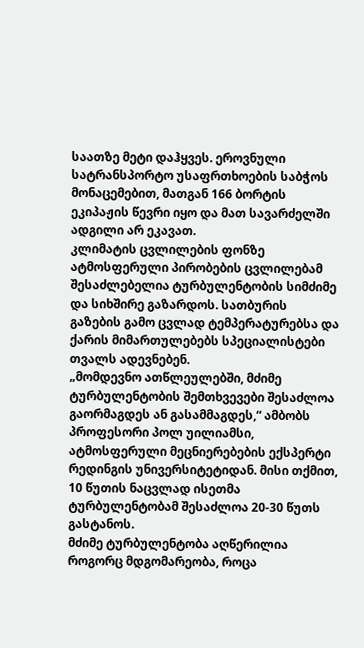საათზე მეტი დაჰყვეს. ეროვნული სატრანსპორტო უსაფრთხოების საბჭოს მონაცემებით, მათგან 166 ბორტის ეკიპაჟის წევრი იყო და მათ სავარძელში ადგილი არ ეკავათ.
კლიმატის ცვლილების ფონზე ატმოსფერული პირობების ცვლილებამ შესაძლებელია ტურბულენტობის სიმძიმე და სიხშირე გაზარდოს. სათბურის გაზების გამო ცვლად ტემპერატურებსა და ქარის მიმართულებებს სპეციალისტები თვალს ადევნებენ.
„მომდევნო ათწლეულებში, მძიმე ტურბულენტობის შემთხვევები შესაძლოა გაორმაგდეს ან გასამმაგდეს,“ ამბობს პროფესორი პოლ უილიამსი, ატმოსფერული მეცნიერებების ექსპერტი რედინგის უნივერსიტეტიდან. მისი თქმით, 10 წუთის ნაცვლად ისეთმა ტურბულენტობამ შესაძლოა 20-30 წუთს გასტანოს.
მძიმე ტურბულენტობა აღწერილია როგორც მდგომარეობა, როცა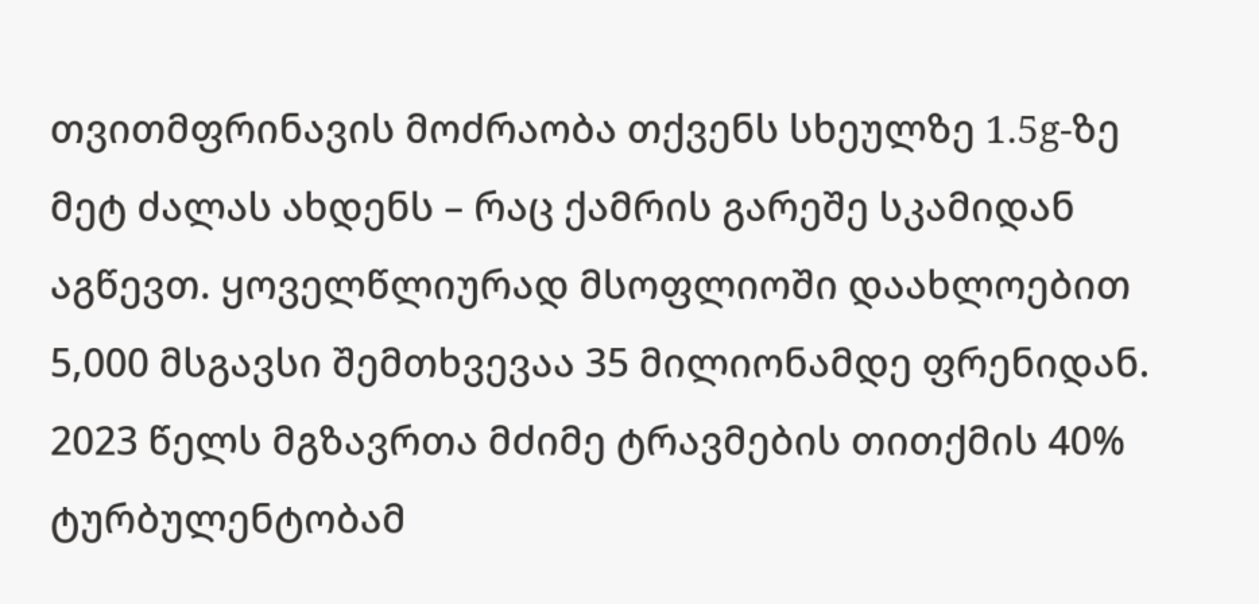თვითმფრინავის მოძრაობა თქვენს სხეულზე 1.5g-ზე მეტ ძალას ახდენს – რაც ქამრის გარეშე სკამიდან აგწევთ. ყოველწლიურად მსოფლიოში დაახლოებით 5,000 მსგავსი შემთხვევაა 35 მილიონამდე ფრენიდან.
2023 წელს მგზავრთა მძიმე ტრავმების თითქმის 40% ტურბულენტობამ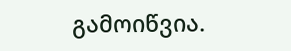გამოიწვია.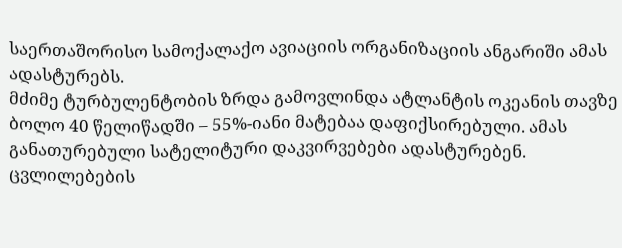საერთაშორისო სამოქალაქო ავიაციის ორგანიზაციის ანგარიში ამას ადასტურებს.
მძიმე ტურბულენტობის ზრდა გამოვლინდა ატლანტის ოკეანის თავზე ბოლო 40 წელიწადში – 55%-იანი მატებაა დაფიქსირებული. ამას განათურებული სატელიტური დაკვირვებები ადასტურებენ.
ცვლილებების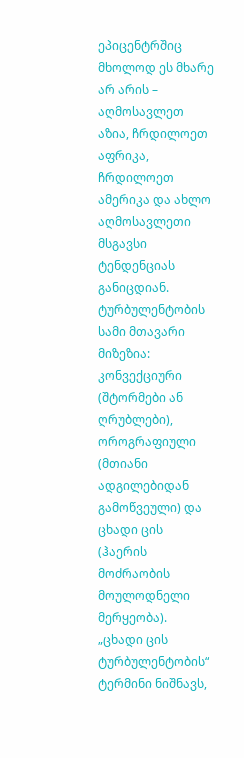ეპიცენტრშიც მხოლოდ ეს მხარე არ არის – აღმოსავლეთ აზია, ჩრდილოეთ აფრიკა, ჩრდილოეთ ამერიკა და ახლო აღმოსავლეთი მსგავსი ტენდენციას განიცდიან.
ტურბულენტობის სამი მთავარი მიზეზია: კონვექციური (შტორმები ან ღრუბლები), ოროგრაფიული (მთიანი ადგილებიდან გამოწვეული) და ცხადი ცის (ჰაერის მოძრაობის მოულოდნელი მერყეობა).
„ცხადი ცის ტურბულენტობის“ ტერმინი ნიშნავს,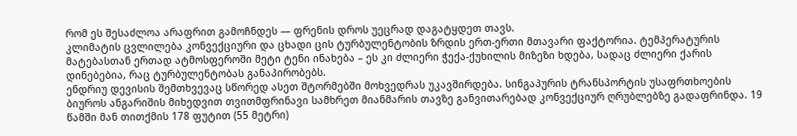რომ ეს შესაძლოა არაფრით გამოჩნდეს — ფრენის დროს უეცრად დაგატყდეთ თავს.
კლიმატის ცვლილება კონვექციური და ცხადი ცის ტურბულენტობის ზრდის ერთ-ერთი მთავარი ფაქტორია. ტემპერატურის მატებასთან ერთად ატმოსფეროში მეტი ტენი ინახება – ეს კი ძლიერი ჭექა-ქუხილის მიზეზი ხდება, სადაც ძლიერი ქარის დინებებია, რაც ტურბულენტობას განაპირობებს.
ენდრიუ დევისის შემთხვევაც სწორედ ასეთ შტორმებში მოხვედრას უკავშირდება. სინგაპურის ტრანსპორტის უსაფრთხოების ბიუროს ანგარიშის მიხედვით თვითმფრინავი სამხრეთ მიანმარის თავზე განვითარებად კონვექციურ ღრუბლებზე გადაფრინდა. 19 წამში მან თითქმის 178 ფუტით (55 მეტრი)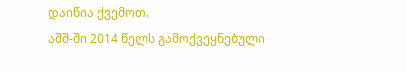დაიწია ქვემოთ.
აშშ-ში 2014 წელს გამოქვეყნებული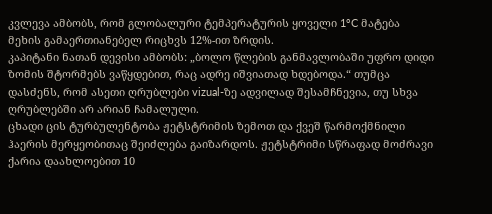კვლევა ამბობს, რომ გლობალური ტემპერატურის ყოველი 1°C მატება მეხის გამაერთიანებელ რიცხვს 12%-ით ზრდის.
კაპიტანი ნათან დევისი ამბობს: „ბოლო წლების განმავლობაში უფრო დიდი ზომის შტორმებს ვაწყდებით, რაც ადრე იშვიათად ხდებოდა.“ თუმცა დასძენს, რომ ასეთი ღრუბლები vizual-ზე ადვილად შესამჩნევია, თუ სხვა ღრუბლებში არ არიან ჩამალული.
ცხადი ცის ტურბულენტობა ჟეტსტრიმის ზემოთ და ქვეშ წარმოქმნილი ჰაერის მერყეობითაც შეიძლება გაიზარდოს. ჟეტსტრიმი სწრაფად მოძრავი ქარია დაახლოებით 10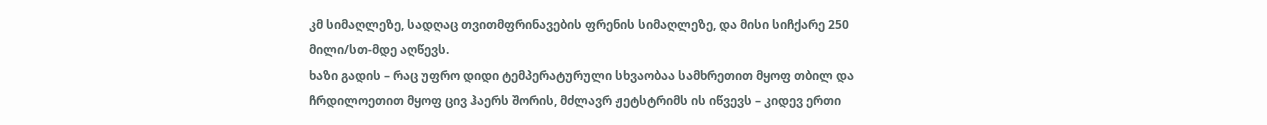კმ სიმაღლეზე, სადღაც თვითმფრინავების ფრენის სიმაღლეზე, და მისი სიჩქარე 250 მილი/სთ-მდე აღწევს.
ხაზი გადის – რაც უფრო დიდი ტემპერატურული სხვაობაა სამხრეთით მყოფ თბილ და ჩრდილოეთით მყოფ ცივ ჰაერს შორის, მძლავრ ჟეტსტრიმს ის იწვევს – კიდევ ერთი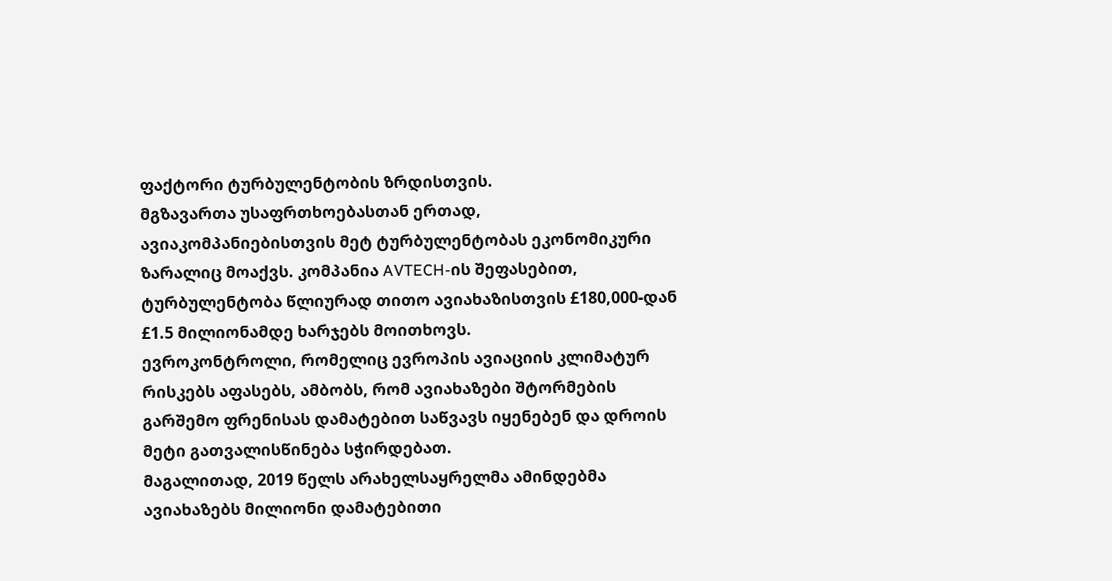ფაქტორი ტურბულენტობის ზრდისთვის.
მგზავართა უსაფრთხოებასთან ერთად, ავიაკომპანიებისთვის მეტ ტურბულენტობას ეკონომიკური ზარალიც მოაქვს. კომპანია AVTECH-ის შეფასებით, ტურბულენტობა წლიურად თითო ავიახაზისთვის £180,000-დან £1.5 მილიონამდე ხარჯებს მოითხოვს.
ევროკონტროლი, რომელიც ევროპის ავიაციის კლიმატურ რისკებს აფასებს, ამბობს, რომ ავიახაზები შტორმების გარშემო ფრენისას დამატებით საწვავს იყენებენ და დროის მეტი გათვალისწინება სჭირდებათ.
მაგალითად, 2019 წელს არახელსაყრელმა ამინდებმა ავიახაზებს მილიონი დამატებითი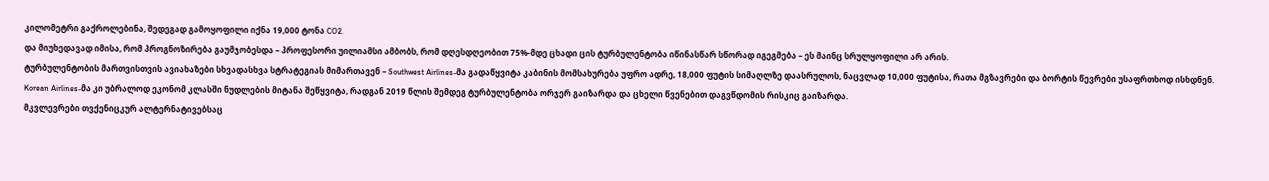კილომეტრი გაქროლებინა, შედეგად გამოყოფილი იქნა 19,000 ტონა CO2.
და მიუხედავად იმისა, რომ პროგნოზირება გაუმჯობესდა – პროფესორი უილიამსი ამბობს, რომ დღესდღეობით 75%-მდე ცხადი ცის ტურბულენტობა იწინასწარ სწორად იგეგმება – ეს მაინც სრულყოფილი არ არის.
ტურბულენტობის მართვისთვის ავიახაზები სხვადასხვა სტრატეგიას მიმართავენ – Southwest Airlines-მა გადაწყვიტა კაბინის მომსახურება უფრო ადრე, 18,000 ფუტის სიმაღლზე დაასრულოს, ნაცვლად 10,000 ფუტისა, რათა მგზავრები და ბორტის წევრები უსაფრთხოდ ისხდნენ.
Korean Airlines-მა კი უბრალოდ ეკონომ კლასში ნუდლების მიტანა შეწყვიტა, რადგან 2019 წლის შემდეგ ტურბულენტობა ორჯერ გაიზარდა და ცხელი წვენებით დაგვწდომის რისკიც გაიზარდა.
მკვლევრები თვქენიცკურ ალტერნატივებსაც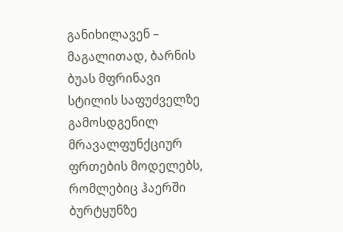განიხილავენ – მაგალითად, ბარნის ბუას მფრინავი სტილის საფუძველზე გამოსდგენილ მრავალფუნქციურ ფრთების მოდელებს, რომლებიც ჰაერში ბურტყუნზე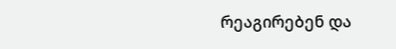რეაგირებენ და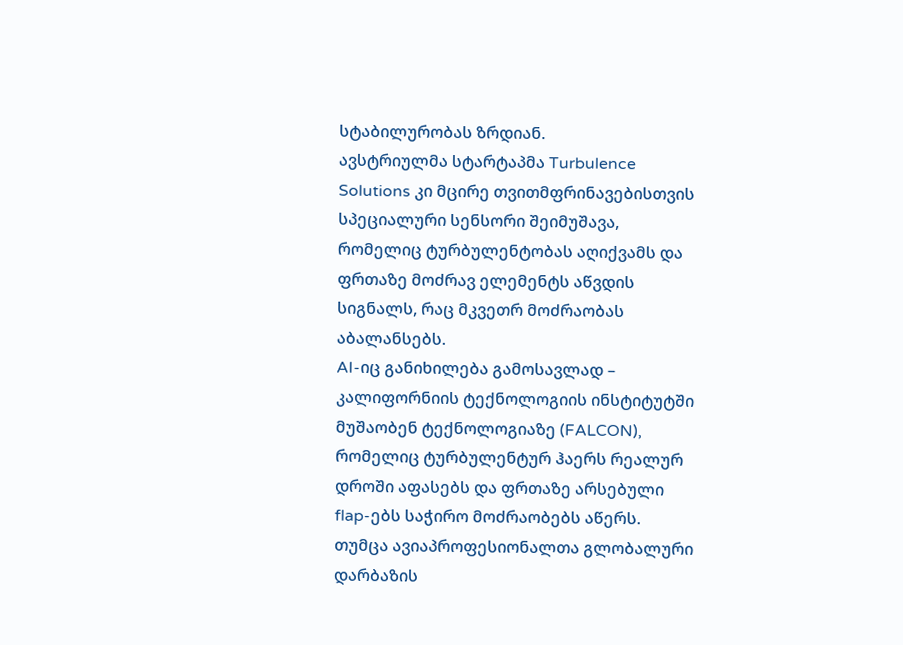სტაბილურობას ზრდიან.
ავსტრიულმა სტარტაპმა Turbulence Solutions კი მცირე თვითმფრინავებისთვის სპეციალური სენსორი შეიმუშავა, რომელიც ტურბულენტობას აღიქვამს და ფრთაზე მოძრავ ელემენტს აწვდის სიგნალს, რაც მკვეთრ მოძრაობას აბალანსებს.
AI-იც განიხილება გამოსავლად – კალიფორნიის ტექნოლოგიის ინსტიტუტში მუშაობენ ტექნოლოგიაზე (FALCON), რომელიც ტურბულენტურ ჰაერს რეალურ დროში აფასებს და ფრთაზე არსებული flap-ებს საჭირო მოძრაობებს აწერს.
თუმცა ავიაპროფესიონალთა გლობალური დარბაზის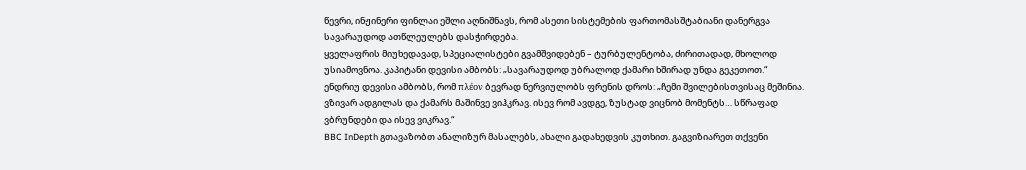წევრი, ინჟინერი ფინლაი ეშლი აღნიშნავს, რომ ასეთი სისტემების ფართომასშტაბიანი დანერგვა სავარაუდოდ ათწლეულებს დასჭირდება.
ყველაფრის მიუხედავად, სპეციალისტები გვამშვიდებენ – ტურბულენტობა, ძირითადად, მხოლოდ უსიამოვნოა. კაპიტანი დევისი ამბობს: „სავარაუდოდ უბრალოდ ქამარი ხშირად უნდა გეკეთოთ.“
ენდრიუ დევისი ამბობს, რომ πλέον ბევრად ნერვიულობს ფრენის დროს: „ჩემი შვილებისთვისაც მეშინია. ვზივარ ადგილას და ქამარს მაშინვე ვიჰკრავ. ისევ რომ ავდგე, ზუსტად ვიცნობ მომენტს… სწრაფად ვბრუნდები და ისევ ვიკრავ.“
BBC InDepth გთავაზობთ ანალიზურ მასალებს, ახალი გადახედვის კუთხით. გაგვიზიარეთ თქვენი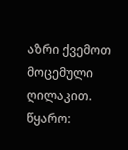აზრი ქვემოთ მოცემული ღილაკით.
წყარო: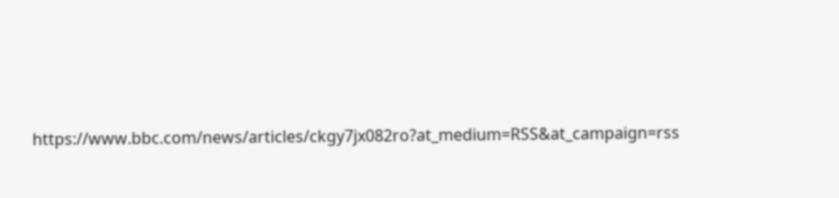https://www.bbc.com/news/articles/ckgy7jx082ro?at_medium=RSS&at_campaign=rss